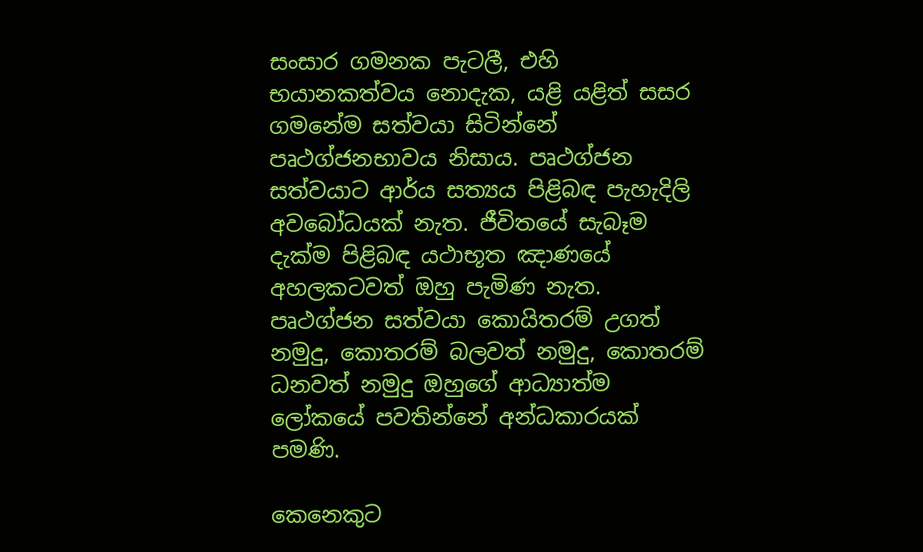සංසාර ගමනක පැටලී, එහි භයානකත්වය නොදැක, යළි යළිත් සසර ගමනේම සත්වයා සිටින්නේ පෘථග්ජනභාවය නිසාය. පෘථග්ජන සත්වයාට ආර්ය සත්‍යය පිළිබඳ පැහැදිලි අවබෝධයක් නැත. ජීවිතයේ සැබෑම දැක්ම පිළිබඳ යථාභූත ඤාණයේ අහලකටවත් ඔහු පැමිණ නැත. පෘථග්ජන සත්වයා කොයිතරම් උගත් නමුදු, කොතරම් බලවත් නමුදු, කොතරම් ධනවත් නමුදු ඔහුගේ ආධ්‍යාත්ම ලෝකයේ පවතින්නේ අන්ධකාරයක් පමණි.

කෙනෙකුට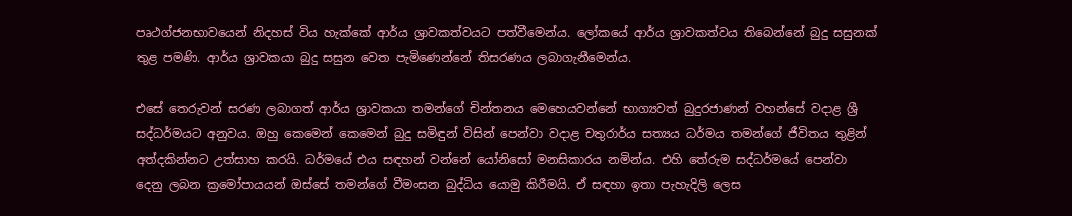පෘථග්ජනභාවයෙන් නිදහස් විය හැක්කේ ආර්ය ශ්‍රාවකත්වයට පත්වීමෙන්ය. ලෝකයේ ආර්ය ශ්‍රාවකත්වය තිබෙන්නේ බුදු සසුනක් තුළ පමණි. ආර්ය ශ්‍රාවකයා බුදු සසුන වෙත පැමිණෙන්නේ තිසරණය ලබාගැනීමෙන්ය.

එසේ තෙරුවන් සරණ ලබාගත් ආර්ය ශ්‍රාවකයා තමන්ගේ චින්තනය මෙහෙයවන්නේ භාග්‍යවත් බුදුරජාණන් වහන්සේ වදාළ ශ්‍රී සද්ධර්මයට අනුවය. ඔහු කෙමෙන් කෙමෙන් බුදු සමිඳුන් විසින් පෙන්වා වදාළ චතුරාර්ය සත්‍යය ධර්මය තමන්ගේ ජීවිතය තුළින් අත්දකින්නට උත්සාහ කරයි. ධර්මයේ එය සඳහන් වන්නේ යෝනිසෝ මනසිකාරය නමින්ය. එහි තේරුම සද්ධර්මයේ පෙන්වා දෙනු ලබන ක්‍රමෝපායයන් ඔස්සේ තමන්ගේ වීමංසන බුද්ධිය යොමු කිරීමයි. ඒ සඳහා ඉතා පැහැදිලි ලෙස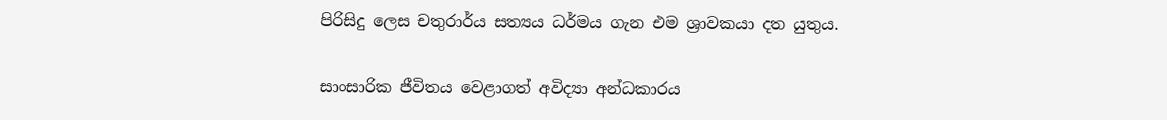පිරිසිදු ලෙස චතුරාර්ය සත්‍යය ධර්මය ගැන එම ශ්‍රාවකයා දත යුතුය.

සාංසාරික ජීවිතය වෙළාගත් අවිද්‍යා අන්ධකාරය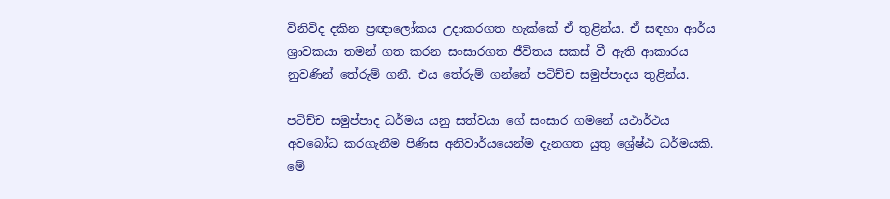විනිවිද දකින ප්‍රඥාලෝකය උදාකරගත හැක්කේ ඒ තුළින්ය. ඒ සඳහා ආර්ය ශ්‍රාවකයා තමන් ගත කරන සංසාරගත ජීවිතය සකස් වී ඇති ආකාරය නුවණින් තේරුම් ගනී. එය තේරුම් ගන්නේ පටිච්ච සමුප්පාදය තුළින්ය.

පටිච්ච සමුප්පාද ධර්මය යනු සත්වයා ගේ සංසාර ගමනේ යථාර්ථය අවබෝධ කරගැනීම පිණිස අනිවාර්යයෙන්ම දැනගත යුතු ශ්‍රේෂ්ඨ ධර්මයකි. මේ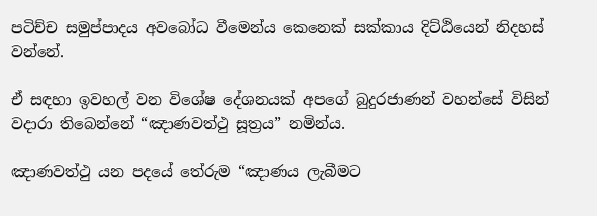පටිච්ච සමුප්පාදය අවබෝධ වීමෙන්ය කෙනෙක් සක්කාය දිට්ඨියෙන් නිදහස් වන්නේ.

ඒ සඳහා ඉවහල් වන විශේෂ දේශනයක් අපගේ බුදුරජාණන් වහන්සේ විසින් වදාරා තිබෙන්නේ “ඤාණවත්ථු සූත්‍රය” නමින්ය.

ඤාණවත්ථු යන පදයේ තේරුම “ඤාණය ලැබීමට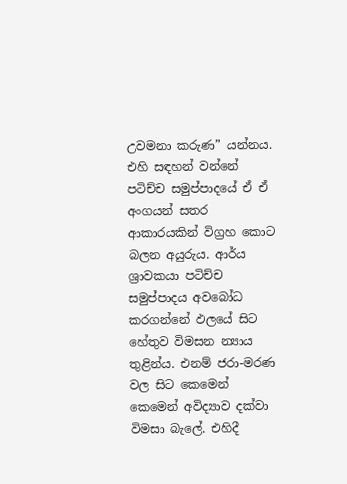උවමනා කරුණ” යන්නය. එහි සඳහන් වන්නේ පටිච්ච සමුප්පාදයේ ඒ ඒ අංගයන් සතර ආකාරයකින් විග්‍රහ කොට බලන අයුරුය. ආර්ය ශ්‍රාවකයා පටිච්ච සමුප්පාදය අවබෝධ කරගන්නේ ඵලයේ සිට හේතුව විමසන න්‍යාය තුළින්ය. එනම් ජරා-මරණ වල සිට කෙමෙන් කෙමෙන් අවිද්‍යාව දක්වා විමසා බැලේ. එහිදී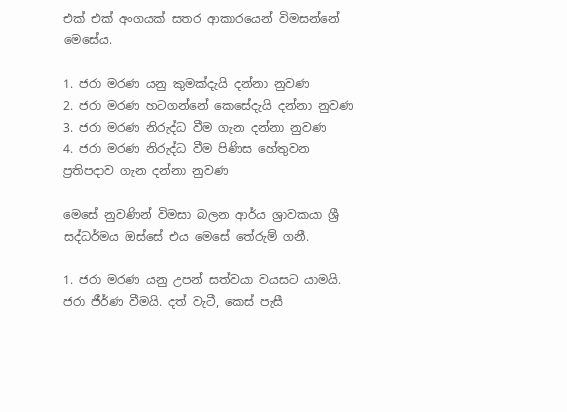එක් එක් අංගයක් සතර ආකාරයෙන් විමසන්නේ මෙසේය.

1. ජරා මරණ යනු කුමක්දැයි දන්නා නුවණ
2. ජරා මරණ හටගන්නේ කෙසේදැයි දන්නා නුවණ
3. ජරා මරණ නිරුද්ධ වීම ගැන දන්නා නුවණ
4. ජරා මරණ නිරුද්ධ වීම පිණිස හේතුවන ප්‍රතිපදාව ගැන දන්නා නුවණ

මෙසේ නුවණින් විමසා බලන ආර්ය ශ්‍රාවකයා ශ්‍රී සද්ධර්මය ඔස්සේ එය මෙසේ තේරුම් ගනී.

1. ජරා මරණ යනු උපන් සත්වයා වයසට යාමයි. ජරා ජීර්ණ වීමයි. දත් වැටී, කෙස් පැසී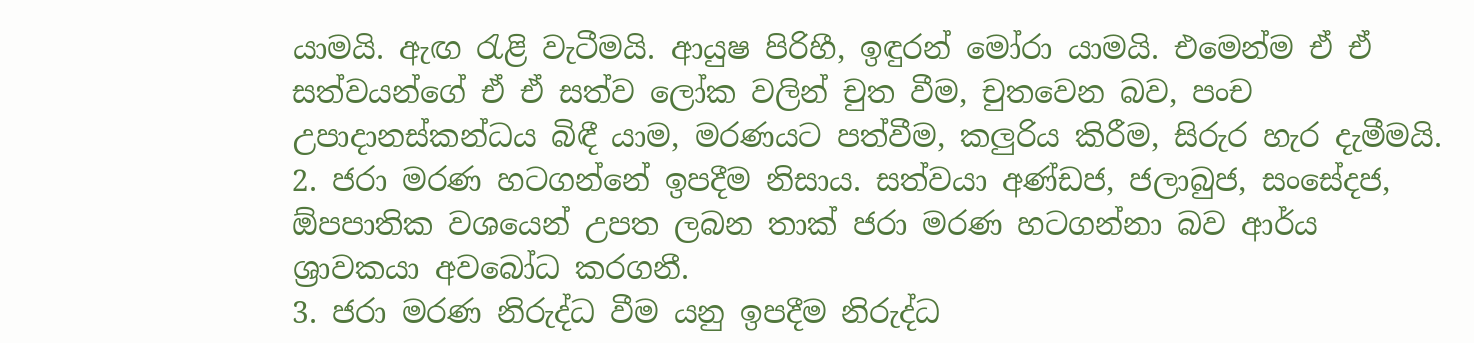යාමයි. ඇඟ රැළි වැටීමයි. ආයුෂ පිරිහී, ඉඳුරන් මෝරා යාමයි. එමෙන්ම ඒ ඒ සත්වයන්ගේ ඒ ඒ සත්ව ලෝක වලින් චුත වීම, චුතවෙන බව, පංච උපාදානස්කන්ධය බිඳී යාම, මරණයට පත්වීම, කලුරිය කිරීම, සිරුර හැර දැමීමයි.
2. ජරා මරණ හටගන්නේ ඉපදීම නිසාය. සත්වයා අණ්ඩජ, ජලාබුජ, සංසේදජ, ඕපපාතික වශයෙන් උපත ලබන තාක් ජරා මරණ හටගන්නා බව ආර්ය ශ්‍රාවකයා අවබෝධ කරගනී.
3. ජරා මරණ නිරුද්ධ වීම යනු ඉපදීම නිරුද්ධ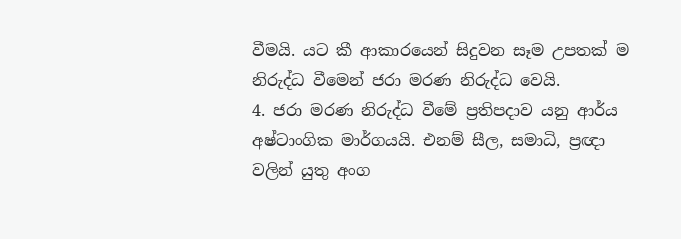වීමයි. යට කී ආකාරයෙන් සිදුවන සෑම උපතක් ම නිරුද්ධ වීමෙන් ජරා මරණ නිරුද්ධ වෙයි.
4. ජරා මරණ නිරුද්ධ වීමේ ප්‍රතිපදාව යනු ආර්ය අෂ්ටාංගික මාර්ගයයි. එනම් සීල, සමාධි, ප්‍රඥා වලින් යුතු අංග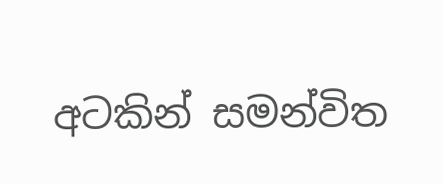අටකින් සමන්විත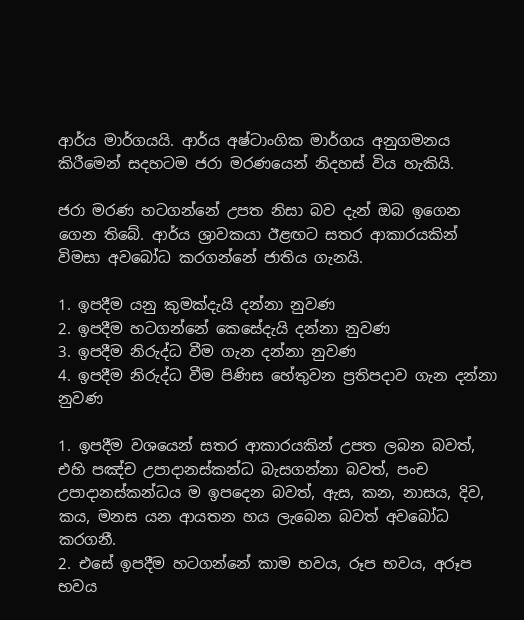ආර්ය මාර්ගයයි. ආර්ය අෂ්ටාංගික මාර්ගය අනුගමනය කිරීමෙන් සදහටම ජරා මරණයෙන් නිදහස් විය හැකියි.

ජරා මරණ හටගන්නේ උපත නිසා බව දැන් ඔබ ඉගෙන ගෙන තිබේ. ආර්ය ශ්‍රාවකයා ඊළඟට සතර ආකාරයකින් විමසා අවබෝධ කරගන්නේ ජාතිය ගැනයි.

1. ඉපදීම යනු කුමක්දැයි දන්නා නුවණ
2. ඉපදීම හටගන්නේ කෙසේදැයි දන්නා නුවණ
3. ඉපදීම නිරුද්ධ වීම ගැන දන්නා නුවණ
4. ඉපදීම නිරුද්ධ වීම පිණිස හේතුවන ප්‍රතිපදාව ගැන දන්නා නුවණ

1. ඉපදීම වශයෙන් සතර ආකාරයකින් උපත ලබන බවත්, එහි පඤ්ච උපාදානස්කන්ධ බැසගන්නා බවත්, පංච උපාදානස්කන්ධය ම ඉපදෙන බවත්, ඇස, කන, නාසය, දිව, කය, මනස යන ආයතන හය ලැබෙන බවත් අවබෝධ කරගනී.
2. එසේ ඉපදීම හටගන්නේ කාම භවය, රූප භවය, අරූප භවය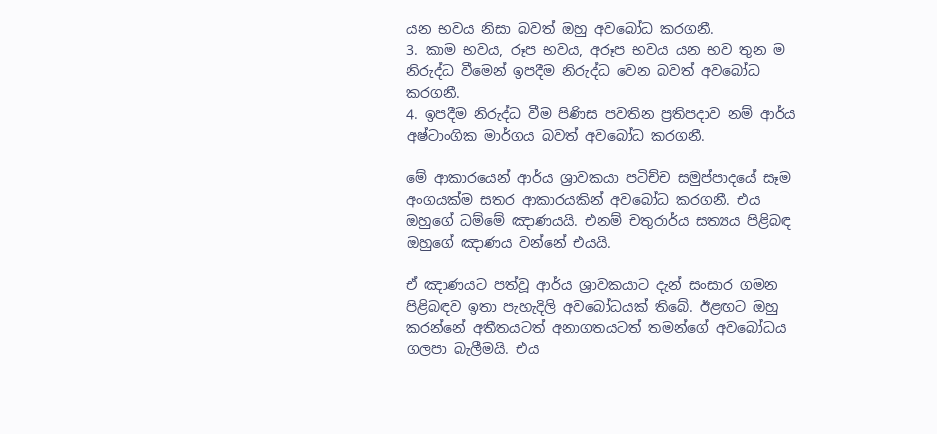යන භවය නිසා බවත් ඔහු අවබෝධ කරගනී.
3. කාම භවය, රූප භවය, අරූප භවය යන භව තුන ම නිරුද්ධ වීමෙන් ඉපදීම නිරුද්ධ වෙන බවත් අවබෝධ කරගනී.
4. ඉපදීම නිරුද්ධ වීම පිණිස පවතින ප්‍රතිපදාව නම් ආර්ය අෂ්ටාංගික මාර්ගය බවත් අවබෝධ කරගනී.

මේ ආකාරයෙන් ආර්ය ශ්‍රාවකයා පටිච්ච සමුප්පාදයේ සෑම අංගයක්ම සතර ආකාරයකින් අවබෝධ කරගනී. එය ඔහුගේ ධම්මේ ඤාණයයි. එනම් චතුරාර්ය සත්‍යය පිළිබඳ ඔහුගේ ඤාණය වන්නේ එයයි.

ඒ ඤාණයට පත්වූ ආර්ය ශ්‍රාවකයාට දැන් සංසාර ගමන පිළිබඳව ඉතා පැහැදිලි අවබෝධයක් තිබේ. ඊළඟට ඔහු කරන්නේ අතීතයටත් අනාගතයටත් තමන්ගේ අවබෝධය ගලපා බැලීමයි. එය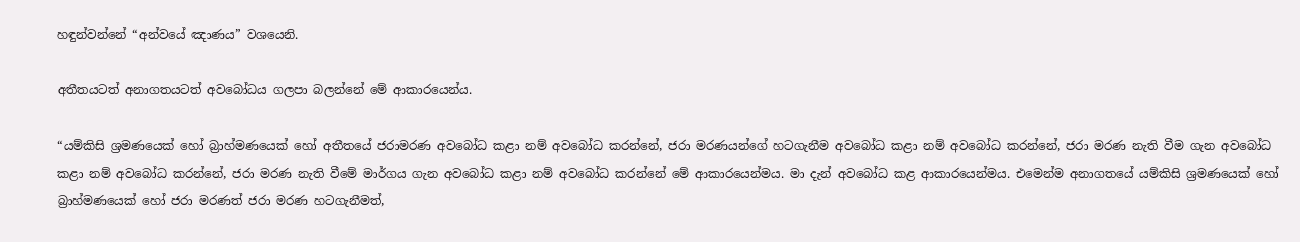හඳුන්වන්නේ “අන්වයේ ඤාණය” වශයෙනි.

අතීතයටත් අනාගතයටත් අවබෝධය ගලපා බලන්නේ මේ ආකාරයෙන්ය.

“යම්කිසි ශ්‍රමණයෙක් හෝ බ්‍රාහ්මණයෙක් හෝ අතීතයේ ජරාමරණ අවබෝධ කළා නම් අවබෝධ කරන්නේ, ජරා මරණයන්ගේ හටගැනීම අවබෝධ කළා නම් අවබෝධ කරන්නේ, ජරා මරණ නැති වීම ගැන අවබෝධ කළා නම් අවබෝධ කරන්නේ, ජරා මරණ නැති වීමේ මාර්ගය ගැන අවබෝධ කළා නම් අවබෝධ කරන්නේ මේ ආකාරයෙන්මය. මා දැන් අවබෝධ කළ ආකාරයෙන්මය. එමෙන්ම අනාගතයේ යම්කිසි ශ්‍රමණයෙක් හෝ බ්‍රාහ්මණයෙක් හෝ ජරා මරණත් ජරා මරණ හටගැනීමත්,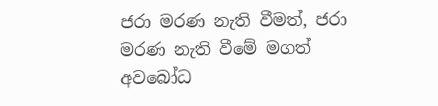ජරා මරණ නැති වීමත්, ජරා මරණ නැති වීමේ මගත් අවබෝධ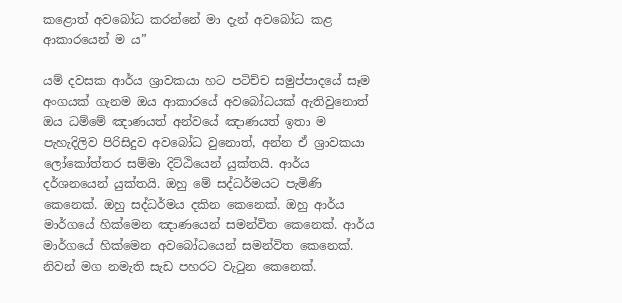කළොත් අවබෝධ කරන්නේ මා දැන් අවබෝධ කළ ආකාරයෙන් ම ය”

යම් දවසක ආර්ය ශ්‍රාවකයා හට පටිච්ච සමුප්පාදයේ සෑම අංගයක් ගැනම ඔය ආකාරයේ අවබෝධයක් ඇතිවුනොත් ඔය ධම්මේ ඤාණයත් අන්වයේ ඤාණයත් ඉතා ම පැහැදිලිව පිරිසිදුව අවබෝධ වුනොත්, අන්න ඒ ශ්‍රාවකයා ලෝකෝත්තර සම්මා දිට්ඨියෙන් යුක්තයි. ආර්ය දර්ශනයෙන් යුක්තයි. ඔහු මේ සද්ධර්මයට පැමිණි කෙනෙක්. ඔහු සද්ධර්මය දකින කෙනෙක්. ඔහු ආර්ය මාර්ගයේ හික්මෙන ඤාණයෙන් සමන්විත කෙනෙක්. ආර්ය මාර්ගයේ හික්මෙන අවබෝධයෙන් සමන්විත කෙනෙක්. නිවන් මග නමැති සැඩ පහරට වැටුන කෙනෙක්.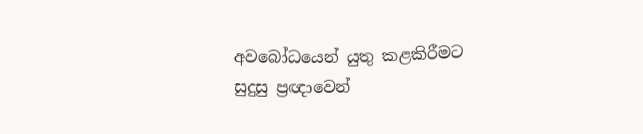අවබෝධයෙන් යුතු කළකිරීමට සුදුසු ප්‍රඥාවෙන්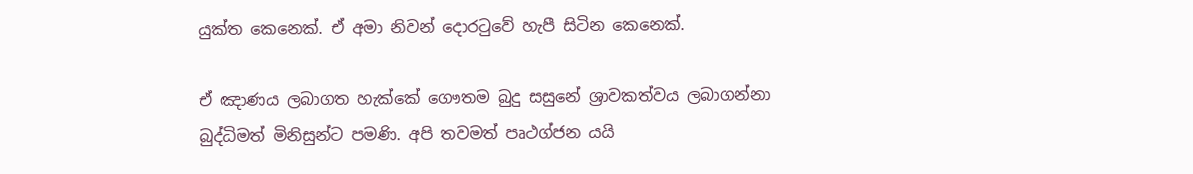යුක්ත කෙනෙක්. ඒ අමා නිවන් දොරටුවේ හැපී සිටින කෙනෙක්.

ඒ ඤාණය ලබාගත හැක්කේ ගෞතම බුදු සසුනේ ශ්‍රාවකත්වය ලබාගන්නා බුද්ධිමත් මිනිසුන්ට පමණි. අපි තවමත් පෘථග්ජන යයි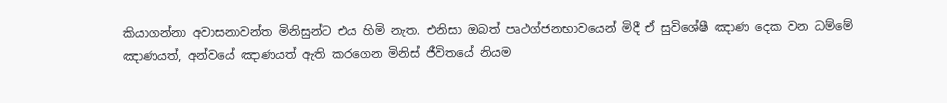කියාගන්නා අවාසනාවන්ත මිනිසුන්ට එය හිමි නැත. එනිසා ඔබත් පෘථග්ජනභාවයෙන් මිදී ඒ සුවිශේෂී ඤාණ දෙක වන ධම්මේ ඤාණයත්, අන්වයේ ඤාණයත් ඇති කරගෙන මිනිස් ජීවිතයේ නියම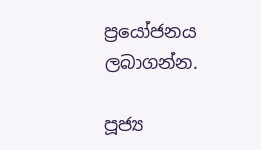ප්‍රයෝජනය ලබාගන්න.

පූජ්‍ය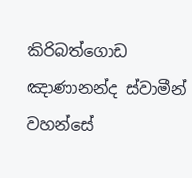කිරිබත්ගොඩ ඤාණානන්ද ස්වාමීන් වහන්සේ